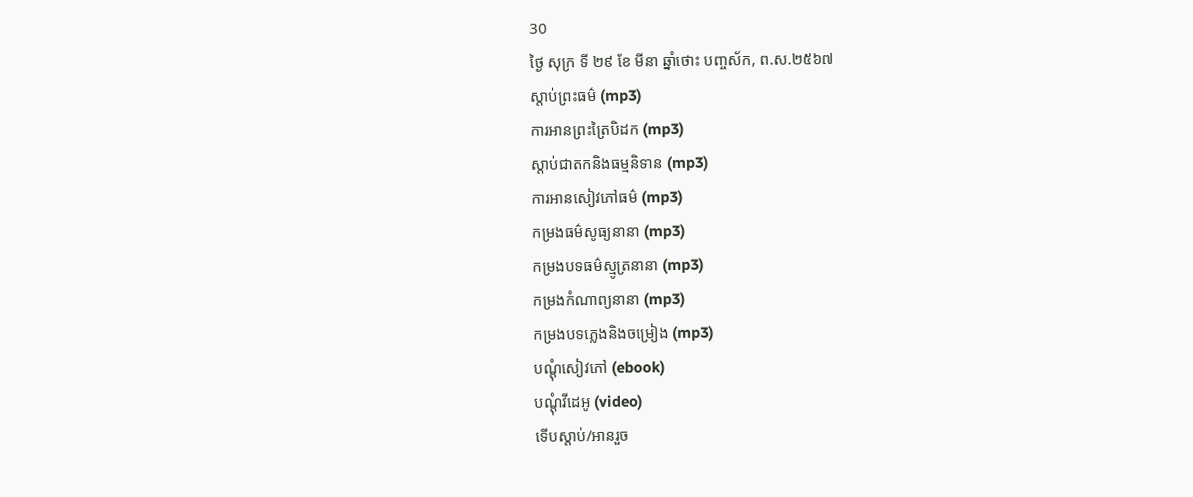30
ថ្ងៃ សុក្រ ទី ២៩ ខែ មីនា ឆ្នាំថោះ បញ្ចស័ក, ព.ស.២៥៦៧
ស្តាប់ព្រះធម៌ (mp3)
ការអានព្រះត្រៃបិដក (mp3)
ស្តាប់ជាតកនិងធម្មនិទាន (mp3)
ការអានសៀវភៅធម៌ (mp3)
កម្រងធម៌សូធ្យនានា (mp3)
កម្រងបទធម៌ស្មូត្រនានា (mp3)
កម្រងកំណាព្យនានា (mp3)
កម្រងបទភ្លេងនិងចម្រៀង (mp3)
បណ្តុំសៀវភៅ (ebook)
បណ្តុំវីដេអូ (video)
ទើបស្តាប់/អានរួច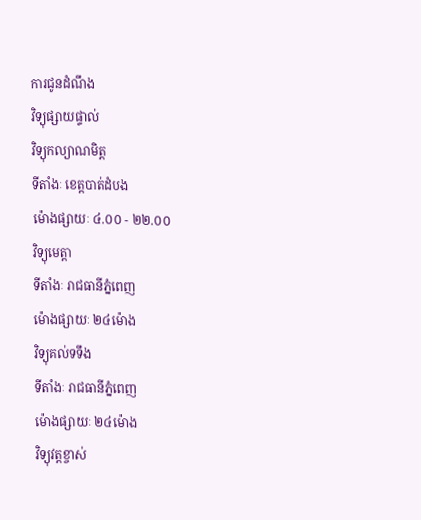ការជូនដំណឹង
វិទ្យុផ្សាយផ្ទាល់
វិទ្យុកល្យាណមិត្ត
ទីតាំងៈ ខេត្តបាត់ដំបង
ម៉ោងផ្សាយៈ ៤.០០ - ២២.០០
វិទ្យុមេត្តា
ទីតាំងៈ រាជធានីភ្នំពេញ
ម៉ោងផ្សាយៈ ២៤ម៉ោង
វិទ្យុគល់ទទឹង
ទីតាំងៈ រាជធានីភ្នំពេញ
ម៉ោងផ្សាយៈ ២៤ម៉ោង
វិទ្យុវត្តខ្ចាស់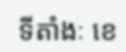ទីតាំងៈ ខេ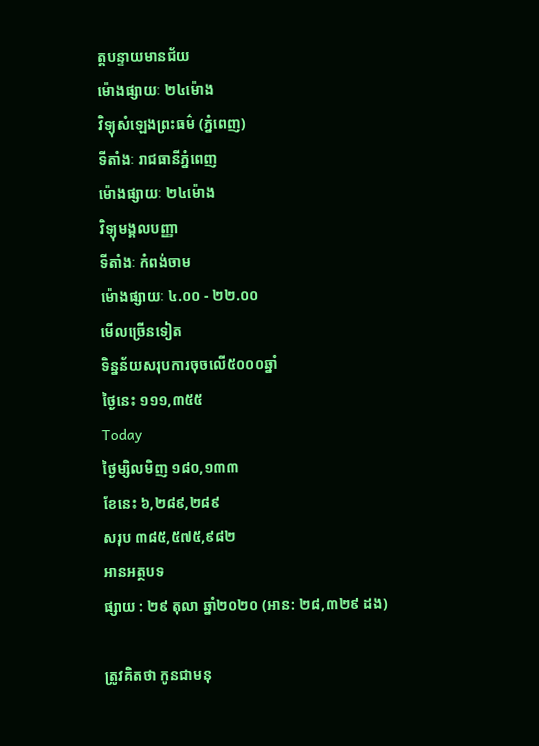ត្តបន្ទាយមានជ័យ
ម៉ោងផ្សាយៈ ២៤ម៉ោង
វិទ្យុសំឡេងព្រះធម៌ (ភ្នំពេញ)
ទីតាំងៈ រាជធានីភ្នំពេញ
ម៉ោងផ្សាយៈ ២៤ម៉ោង
វិទ្យុមង្គលបញ្ញា
ទីតាំងៈ កំពង់ចាម
ម៉ោងផ្សាយៈ ៤.០០ - ២២.០០
មើលច្រើនទៀត
ទិន្នន័យសរុបការចុចលើ៥០០០ឆ្នាំ
ថ្ងៃនេះ ១១១,៣៥៥
Today
ថ្ងៃម្សិលមិញ ១៨០,១៣៣
ខែនេះ ៦,២៨៩,២៨៩
សរុប ៣៨៥,៥៧៥,៩៨២
អានអត្ថបទ
ផ្សាយ : ២៩ តុលា ឆ្នាំ២០២០ (អាន: ២៨,៣២៩ ដង)

ត្រូវគិតថា កូនជាមនុ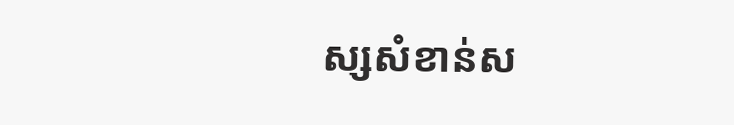ស្សសំខាន់ស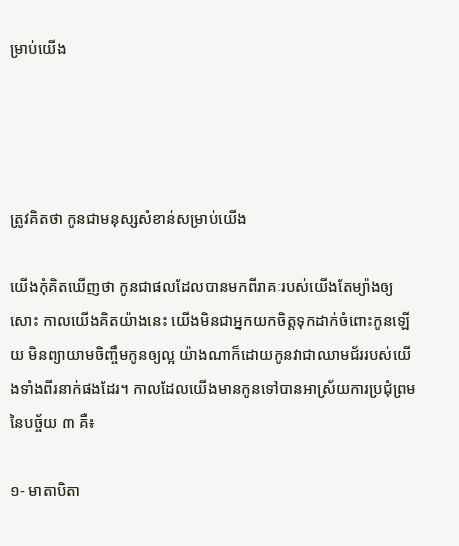ម្រាប់យើង




ត្រូវគិតថា កូនជាមនុស្សសំខាន់សម្រាប់យើង

យើងកុំគិតឃើញថា កូនជាផលដែលបានមកពីរាគៈរបស់យើងតែម្យ៉ាងឲ្យសោះ កាលយើងគិតយ៉ាងនេះ យើងមិនជាអ្នកយកចិត្តទុកដាក់ចំពោះកូនឡើយ មិនព្យាយាមចិញ្ចឹមកូនឲ្យល្អ យ៉ាងណាក៏ដោយកូនវាជាឈាមជ័ររបស់យើងទាំងពីរនាក់ផងដែរ។ កាលដែលយើងមានកូនទៅបានអាស្រ័យការប្រជុំព្រមនៃបច្ច័យ ៣ គឺ៖

១- មាតាបិតា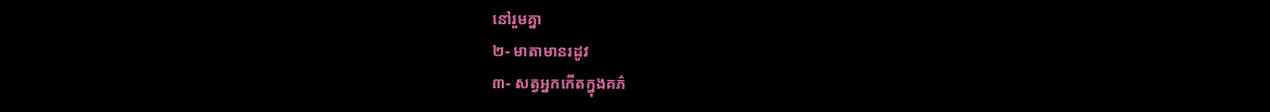នៅរួមគ្នា
២- មាតាមានរដូវ
៣- សត្វអ្នកកើតក្នុងគភ៌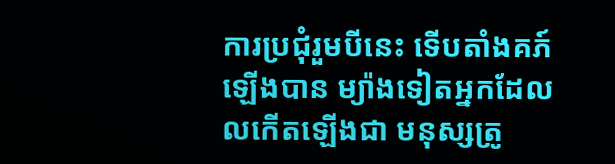ការប្រជុំរួមបីនេះ ទើបតាំងគភ៍ឡើងបាន ម្យ៉ាងទៀតអ្នកដែលលកើតឡើងជា មនុស្សត្រូ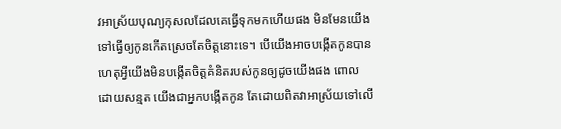វអាស្រ័យបុណ្យកុសលដែលគេធ្វើទុកមកហើយផង មិនមែនយើងទៅធ្វើឲ្យកូនកើតស្រេចតែចិត្តនោះទេ។ បើយើងអាចបង្កើតកូនបានហេតុអ្វីយើងមិនបង្កើតចិត្តគំនិតរបស់កូនឲ្យដូចយើងផង ពោលដោយសន្មត យើងជាអ្នកបង្កើតកូន តែដោយពិតវាអាស្រ័យទៅលើ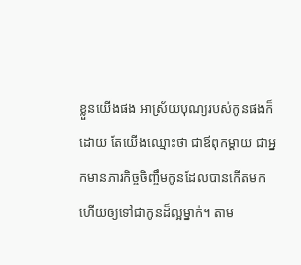ខ្លួនយើងផង អាស្រ័យបុណ្យរបស់កូនផងក៏ដោយ តែយើងឈ្មោះថា ជាឪពុកម្ដាយ ជាអ្នកមានភារកិច្ចចិញ្ចឹមកូនដែលបានកើតមកហើយឲ្យទៅជាកូនដ៏ល្អម្នាក់។ តាម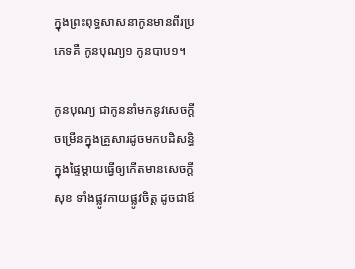ក្នុងព្រះពុទ្ធសាសនាកូនមានពីរប្រភេទគឺ កូនបុណ្យ១ កូនបាប១។

កូនបុណ្យ ជាកូននាំមកនូវសេចក្ដីចម្រើនក្នុងគ្រួសារដូចមកបដិសន្ធិក្នុងផ្ទៃម្ដាយធ្វើឲ្យកើតមានសេចក្ដីសុខ ទាំងផ្លូវកាយផ្លូវចិត្ត ដូចជាឪ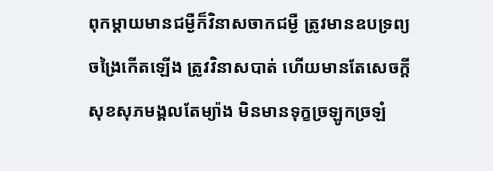ពុកម្ដាយមានជម្ងឺក៏វិនាសចាកជម្ងឺ ត្រូវមានឧបទ្រព្យចង្រៃកើតឡើង ត្រូវវិនាសបាត់ ហើយមានតែសេចក្ដីសុខសុភមង្គលតែម្យ៉ាង មិនមានទុក្ខច្រឡូកច្រឡំ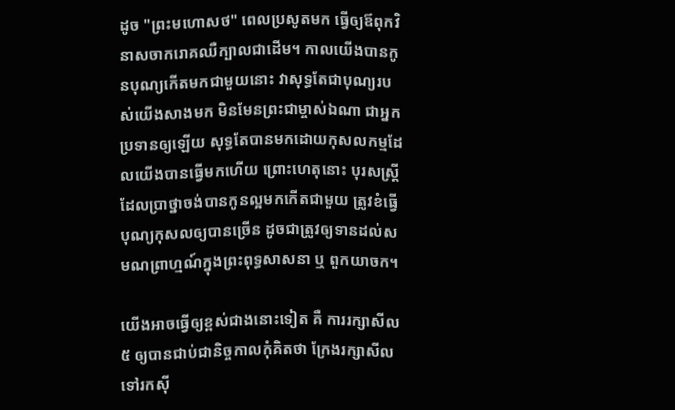ដូច "ព្រះមហោសថ" ពេលប្រសូតមក ធ្វើឲ្យឪពុកវិនាសចាករោគឈឺក្បាលជាដើម។ កាលយើងបានកូនបុណ្យកើតមកជាមួយនោះ វាសុទ្ធតែជាបុណ្យរបស់យើងសាងមក មិនមែនព្រះជាម្ចាស់ឯណា ជាអ្នកប្រទានឲ្យឡើយ សុទ្ធតែបានមកដោយកុសលកម្មដែលយើងបានធ្វើមកហើយ ព្រោះហេតុនោះ បុរសស្ត្រីដែលប្រាថ្នាចង់បានកូនល្អមកកើតជាមួយ ត្រូវខំធ្វើបុណ្យកុសលឲ្យបានច្រើន ដូចជាត្រូវឲ្យទានដល់សមណព្រាហ្មណ៍ក្នុងព្រះពុទ្ធសាសនា ឬ ពួកយាចក។

យើងអាចធ្វើឲ្យខ្ពស់ជាងនោះទៀត គឺ ការរក្សាសីល ៥ ឲ្យបានជាប់ជានិច្ចកាលកុំគិតថា ក្រែងរក្សាសីលទៅរកស៊ី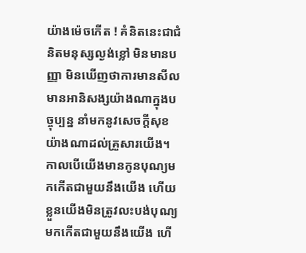យ៉ាងម៉េចកើត ! គំនិតនេះជាជំនិតមនុស្សល្ងង់ខ្លៅ មិនមានបញ្ញា មិនឃើញថាការមានសីលមានអានិសង្សយ៉ាងណាក្នុងបច្ចុប្បន្ន នាំមកនូវសេចក្ដីសុខយ៉ាងណាដល់គ្រួសារយើង។ កាលបើយើងមានកូនបុណ្យមកកើតជាមួយនឹងយើង ហើយខ្លួនយើងមិនត្រូវលះបង់បុណ្យមកកើតជាមួយនឹងយើង ហើ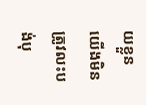យខ្លួនយើងមិនត្រូវលះបង់បុ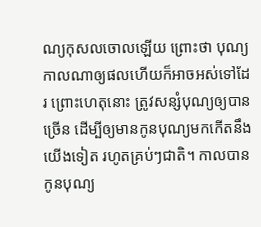ណ្យកុសលចោលឡើយ ព្រោះថា បុណ្យកាលណាឲ្យផលហើយក៏អាចអស់ទៅដែរ ព្រោះហេតុនោះ ត្រូវសន្សំបុណ្យឲ្យបានច្រើន ដើម្បីឲ្យមានកូនបុណ្យមកកើតនឹងយើងទៀត រហូតគ្រប់ៗជាតិ។ កាលបានកូនបុណ្យ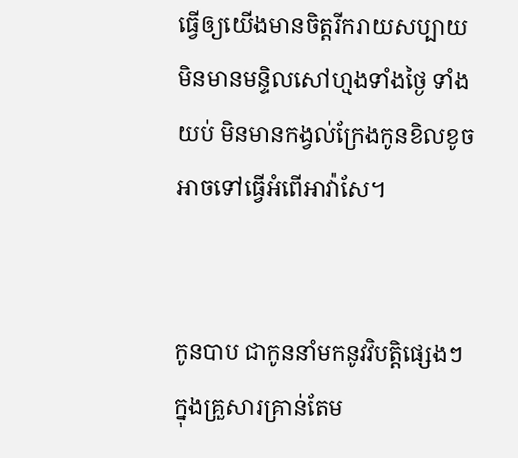ធ្វើឲ្យយើងមានចិត្តរីករាយសប្បាយមិនមានមន្ទិលសៅហ្មងទាំងថ្ងៃ ទាំងយប់ មិនមានកង្វល់ក្រែងកូនខិលខូច អាចទៅធ្វើអំពើអាវ៉ាសែ។


កូនបាប ជាកូននាំមកនូវវិបត្តិផ្សេងៗ ក្នុងគ្រួសារគ្រាន់តែម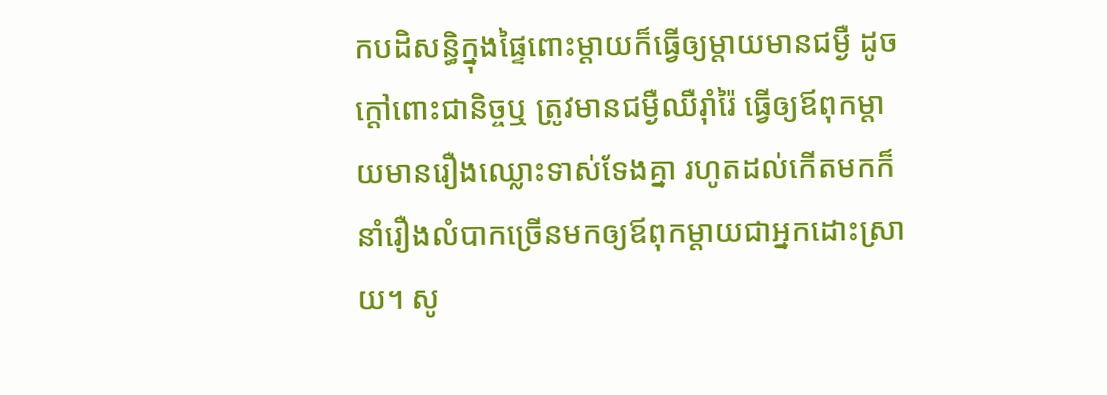កបដិសន្ធិក្នុងផ្ទៃពោះម្ដាយក៏ធ្វើឲ្យម្ដាយមានជម្ងឺ ដូចក្ដៅពោះជានិច្ចឬ ត្រូវមានជម្ងឺឈឺរ៉ាំរ៉ៃ ធ្វើឲ្យឪពុកម្ដាយមានរឿងឈ្លោះទាស់ទែងគ្នា រហូតដល់កើតមកក៏នាំរឿងលំបាកច្រើនមកឲ្យឪពុកម្ដាយជាអ្នកដោះស្រាយ។ សូ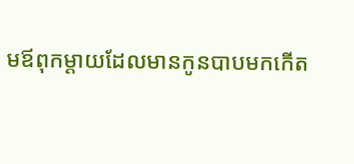មឪពុកម្ដាយដែលមានកូនបាបមកកើត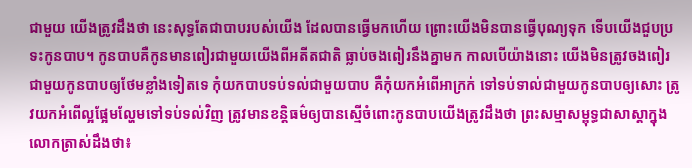ជាមួយ យើងត្រូវដឹងថា នេះសុទ្ធតែជាបាបរបស់យើង ដែលបានធ្វើមកហើយ ព្រោះយើងមិនបានធ្វើបុណ្យទុក ទើបយើងជួបប្រទះកូនបាប។ កូនបាបគឺកូនមានពៀរជាមួយយើងពីអតីតជាតិ ធ្លាប់ចងពៀរនឹងគ្នាមក កាលបើយ៉ាងនោះ យើងមិនត្រូវចងពៀរជាមួយកូនបាបឲ្យថែមខ្លាំងទៀតទេ កុំយកបាបទប់ទល់ជាមួយបាប គឺកុំយកអំពើអាក្រក់ ទៅទប់ទាល់ជាមួយកូនបាបឲ្យសោះ ត្រូវយកអំពើល្អផ្អែមល្ហែមទៅទប់ទល់វិញ ត្រូវមានខន្តិធម៌ឲ្យបានស្មើចំពោះកូនបាបយើងត្រូវដឹងថា ព្រះសម្មាសម្ពុទ្ធជាសាស្ដាក្នុងលោកត្រាស់ដឹងថា៖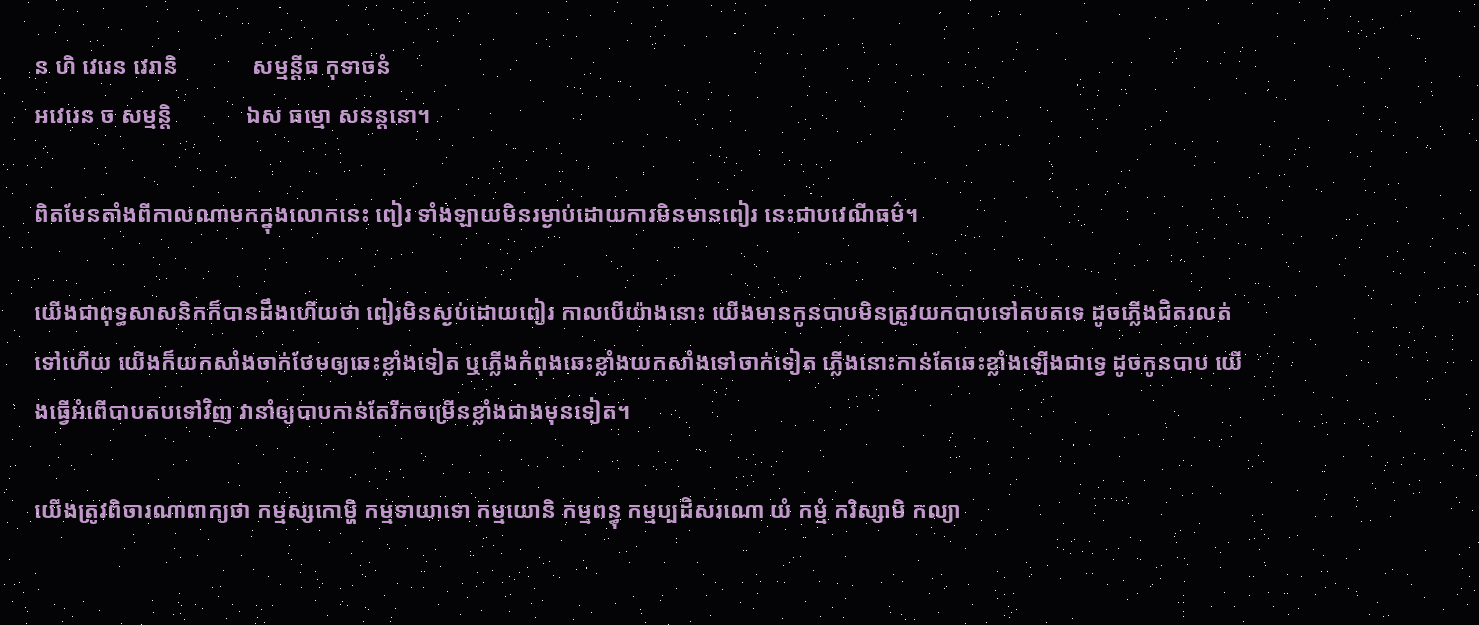ន ហិ វេរេន វេរានិ             សម្មន្ដីធ កុទាចនំ
អវេរេន ច សម្មន្តិ             ឯស ធម្មោ សនន្តនោ។

ពិតមែនតាំងពីកាលណាមកក្នុងលោកនេះ ពៀរ ទាំងឡាយមិនរម្ងាប់ដោយការមិនមានពៀរ នេះជាបវេណីធម៌។

យើងជាពុទ្ធសាសនិកក៏បានដឹងហើយថា ពៀរមិនស្ងប់ដោយពៀរ កាលបើយ៉ាងនោះ យើងមានកូនបាបមិនត្រូវយកបាបទៅតបតទេ ដូចភ្លើងជិតរលត់ទៅហើយ យើងក៏យកសាំងចាក់ថែមឲ្យឆេះខ្លាំងទៀត ឬភ្លើងកំពុងឆេះខ្លាំងយកសាំងទៅចាក់ទៀត ភ្លើងនោះកាន់តែឆេះខ្លាំងឡើងជាទ្វេ ដូចកូនបាប យើងធ្វើអំពើបាបតបទៅវិញ វានាំឲ្យបាបកាន់តែរីកចម្រើនខ្លាំងជាងមុនទៀត។

យើងត្រូវពិចារណាពាក្យថា កម្មស្សកោម្ហិ កម្មទាយាទោ កម្មយោនិ កម្មពន្ធុ កម្មប្បដិសរណោ យំ កម្មំ ករិស្សាមិ កល្យា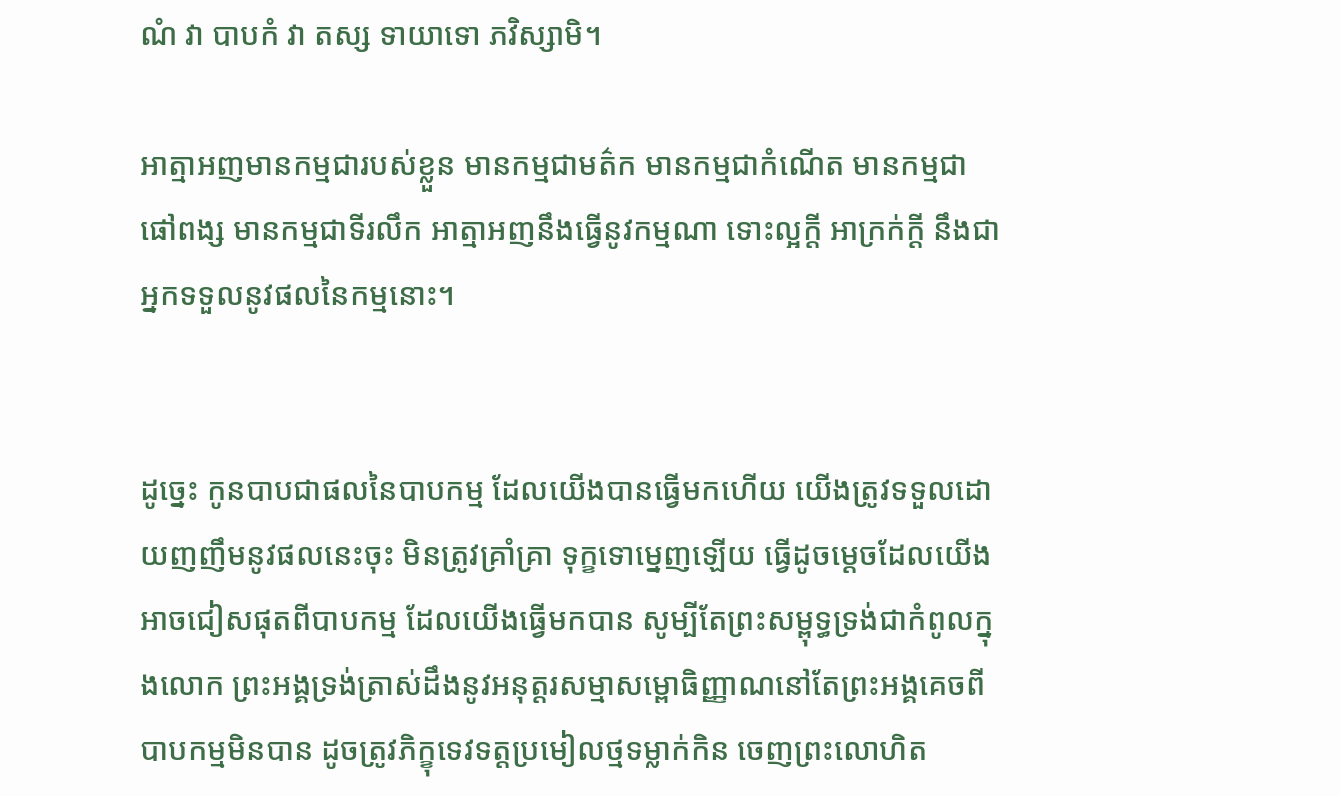ណំ វា បាបកំ វា តស្ស ទាយាទោ ភវិស្សាមិ។

អាត្មាអញមានកម្មជារបស់ខ្លួន មានកម្មជាមត៌ក មានកម្មជាកំណើត មានកម្មជាផៅពង្ស មានកម្មជាទីរលឹក អាត្មាអញនឹងធ្វើនូវកម្មណា ទោះល្អក្ដី អាក្រក់ក្ដី នឹងជាអ្នកទទួលនូវផលនៃកម្មនោះ។


ដូច្នេះ កូនបាបជាផលនៃបាបកម្ម ដែលយើងបានធ្វើមកហើយ យើងត្រូវទទួលដោយញញឹមនូវផលនេះចុះ មិនត្រូវគ្រាំគ្រា ទុក្ខទោម្នេញឡើយ ធ្វើដូចម្ដេចដែលយើងអាចជៀសផុតពីបាបកម្ម ដែលយើងធ្វើមកបាន សូម្បីតែព្រះសម្ពុទ្ធទ្រង់ជាកំពូលក្នុងលោក ព្រះអង្គទ្រង់ត្រាស់ដឹងនូវអនុត្តរសម្មាសម្ពោធិញ្ញាណនៅតែព្រះអង្គគេចពីបាបកម្មមិនបាន ដូចត្រូវភិក្ខុទេវទត្តប្រមៀលថ្មទម្លាក់កិន ចេញព្រះលោហិត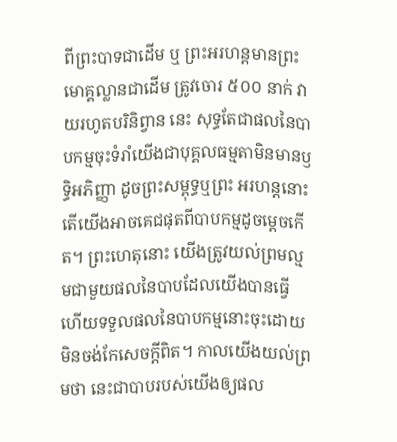ពីព្រះបាទជាដើម ឬ ព្រះអរហន្តមានព្រះមោគ្គល្លានជាដើម ត្រូវចោរ ៥០០ នាក់ វាយរហូតបរិនិព្វាន នេះ សុទ្ធតែជាផលនៃបាបកម្មចុះទំរាំយើងជាបុគ្គលធម្មតាមិនមានឫទ្ធិអភិញ្ញា ដូចព្រះសម្ពុទ្ធឬព្រះ អរហន្តនោះ តើយើងអាចគេជផុតពីបាបកម្មដូចម្ដេចកើត។ ព្រះហេតុនោះ យើងត្រូវយល់ព្រមល្មមជាមួយផលនៃបាបដែលយើងបានធ្វើ ហើយទទួលផលនៃបាបកម្មនោះចុះដោយមិនចង់កែសេចក្ដីពិត។ កាលយើងយល់ព្រមថា នេះជាបាបរបស់យើងឲ្យផល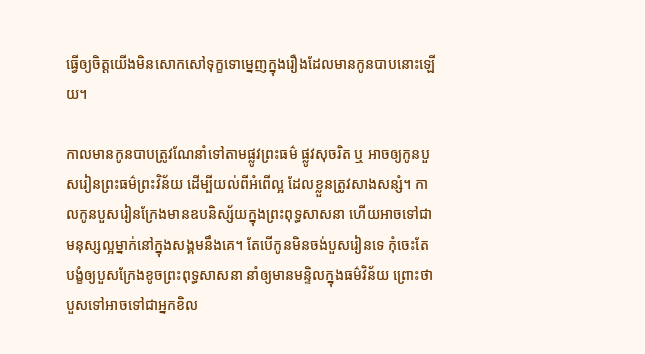ធ្វើឲ្យចិត្តយើងមិនសោកសៅទុក្ខទោម្នេញក្នុងរឿងដែលមានកូនបាបនោះឡើយ។

កាលមានកូនបាបត្រូវណែនាំទៅតាមផ្លូវព្រះធម៌ ផ្លូវសុចរិត ឬ អាចឲ្យកូនបួសរៀនព្រះធម៌ព្រះវិន័យ ដើម្បីយល់ពីអំពើល្អ ដែលខ្លួនត្រូវសាងសន្សំ។ កាលកូនបួសរៀនក្រែងមានឧបនិស្ស័យក្នុងព្រះពុទ្ធសាសនា ហើយអាចទៅជាមនុស្សល្អម្នាក់នៅក្នុងសង្គមនឹងគេ។ តែបើកូនមិនចង់បួសរៀនទេ កុំចេះតែបង្ខំឲ្យបួសក្រែងខូចព្រះពុទ្ធសាសនា នាំឲ្យមានមន្ទិលក្នុងធម៌វិន័យ ព្រោះថា បួសទៅអាចទៅជាអ្នកខិល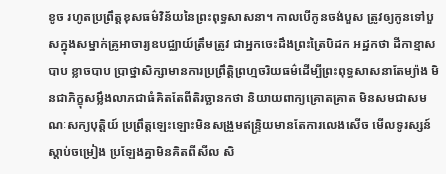ខូច រហូតប្រព្រឹត្តខុសធម៌វិន័យនៃព្រះពុទ្ធសាសនា។ កាលបើកូនចង់បួស ត្រូវឲ្យកូនទៅបួសក្នុងសម្នាក់គ្រូអាចារ្យឧបជ្ឈាយ៍ត្រឹមត្រូវ ជាអ្នកចេះដឹងព្រះត្រៃបិដក អដ្ឋកថា ដីកាខ្មាសបាប ខ្លាចបាប ប្រាថ្នាសិក្សាមានការប្រព្រឹត្តិព្រហ្មចរិយធម៌ដើម្បីព្រះពុទ្ធសាសនាតែម្យ៉ាង មិនជាភិក្ខុសម្លឹងលាភជាធំគិតតែពីតិរច្ឆានកថា និយាយពាក្យគ្រោតគ្រាត មិនសមជាសមណៈសក្យបុត្តិយ៍ ប្រព្រឹត្តឡេះឡោះមិនសង្រួមឥន្ទ្រិយមានតែការលេងសើច មើលទូរស្សន៍ ស្ដាប់ចម្រៀង ប្រឡែងគ្នាមិនគិតពីសីល សិ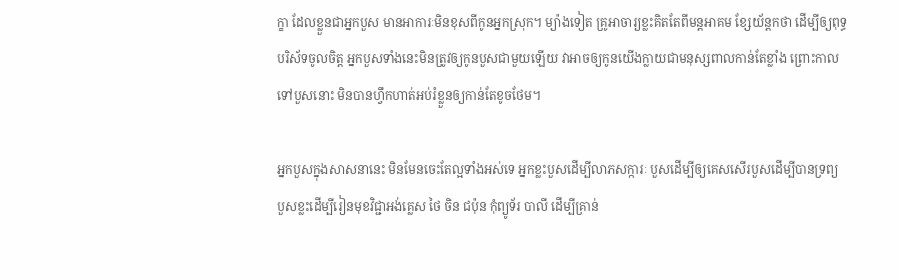ក្ខា ដែលខ្លួនជាអ្នកបួស មានអាការៈមិនខុសពីកូនអ្នកស្រុក។ ម្យ៉ាងទៀត គ្រូអាចារ្យខ្លះគិតតែពីមន្តអាគម ខ្សែយ័ន្តកថា ដើម្បីឲ្យពុទ្ធបរិស័ទចូលចិត្ត អ្នកបួសទាំងនេះមិនត្រូវឲ្យកូនបួសជាមួយឡើយ វាអាចឲ្យកូនយើងក្លាយជាមនុស្សពាលកាន់តែខ្លាំង ព្រោះកាលទៅបួសនោះ មិនបានហ្វឹកហាត់អប់រំខ្លួនឲ្យកាន់តែខូចថែម។

អ្នកបួសក្នុងសាសនានេះ មិនមែនចេះតែល្អទាំងអស់ទេ អ្នកខ្លះបួសដើម្បីលាភសក្ការៈ បួសដើម្បីឲ្យគេសសើរបួសដើម្បីបានទ្រព្យ បួសខ្លះដើម្បីរៀនមុខវិជ្ជាអង់គ្លេស ថៃ ចិន ជប៉ុន កុំព្យូទ័រ បាលី ដើម្បីគ្រាន់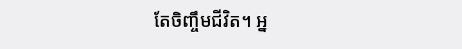តែចិញ្ចឹមជីវិត។ អ្ន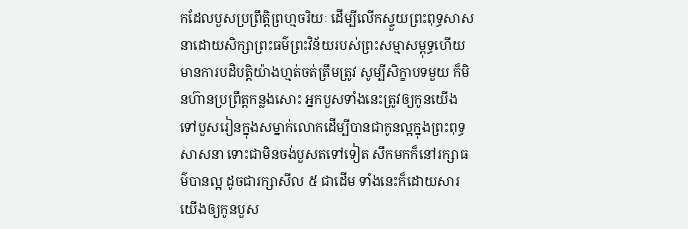កដែលបួសប្រព្រឹត្តិព្រហ្មចរិយៈ ដើម្បីលើកស្ទួយព្រះពុទ្ធសាសនាដោយសិក្សាព្រះធម៌ព្រះវិន័យរបស់ព្រះសម្មាសម្ពុទ្ធហើយ មានការបដិបត្តិយ៉ាងហ្មត់ចត់ត្រឹមត្រូវ សូម្បីសិក្ខាបទមួយ ក៏មិនហ៊ានប្រព្រឹត្តកន្លងសោះ អ្នកបួសទាំងនេះត្រូវឲ្យកូនយើងទៅបួសរៀនក្នុងសម្នាក់លោកដើម្បីបានជាកូនល្អក្នុងព្រះពុទ្ធសាសនា ទោះជាមិនចង់បួសតទៅទៀត សឹកមកក៏នៅរក្សាធម៌បានល្អ ដូចជារក្សាសីល ៥ ជាដើម ទាំងនេះក៏ដោយសារយើងឲ្យកូនបួស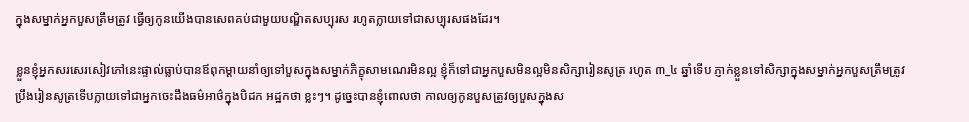ក្នុងសម្នាក់អ្នកបួសត្រឹមត្រូវ ធ្វើឲ្យកូនយើងបានសេពគប់ជាមួយបណ្ឌិតសប្បុរស រហូតក្លាយទៅជាសប្បុរសផងដែរ។

ខ្លួនខ្ញុំអ្នកសរសេរសៀវភៅនេះផ្ទាល់ធ្លាប់បានឪពុកម្ដាយនាំឲ្យទៅបួសក្នុងសម្នាក់ភិក្ខុសាមណេរមិនល្អ ខ្ញុំក៏ទៅជាអ្នកបួសមិនល្អមិនសិក្សារៀនសូត្រ រហូត ៣_៤ ឆ្នាំទើប ភ្ញាក់ខ្លួនទៅសិក្សាក្នុងសម្នាក់អ្នកបួសត្រឹមត្រូវ ប្រឹងរៀនសូត្រទើបក្លាយទៅជាអ្នកចេះដឹងធម៌អាថ៌ក្នុងបិដក អដ្ឋកថា ខ្លះៗ។ ដូច្នេះបានខ្ញុំពោលថា កាលឲ្យកូនបួសត្រូវឲ្យបួសក្នុងស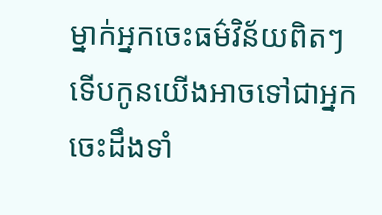ម្នាក់អ្នកចេះធម៌វិន័យពិតៗ ទើបកូនយើងអាចទៅជាអ្នកចេះដឹងទាំ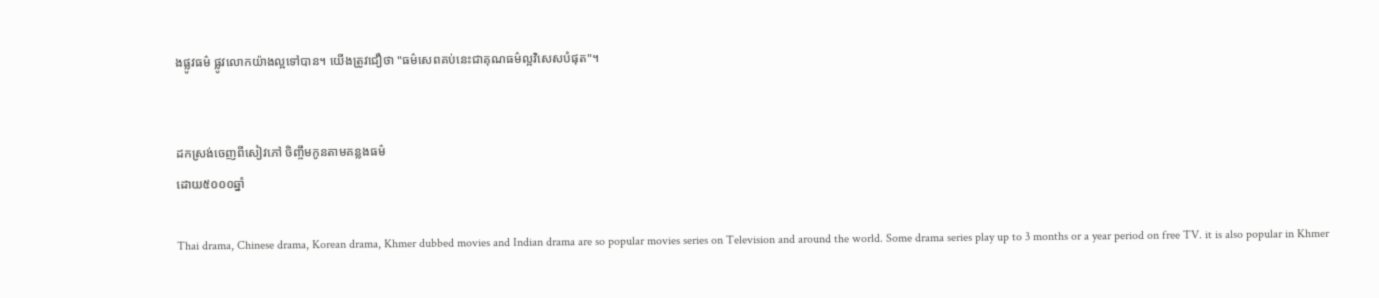ងផ្លូវធម៌ ផ្លូវលោកយ៉ាងល្អទៅបាន។ យើងត្រូវជឿថា "ធម៌សេពគប់នេះជាគុណធម៌ល្អវិសេសបំផុត"។


ដកស្រង់ចេញពីសៀវភៅ ចិញ្ចឹមកូនតាមគន្លងធម៌
ដោយ៥០០០ឆ្នាំ

Thai drama, Chinese drama, Korean drama, Khmer dubbed movies and Indian drama are so popular movies series on Television and around the world. Some drama series play up to 3 months or a year period on free TV. it is also popular in Khmer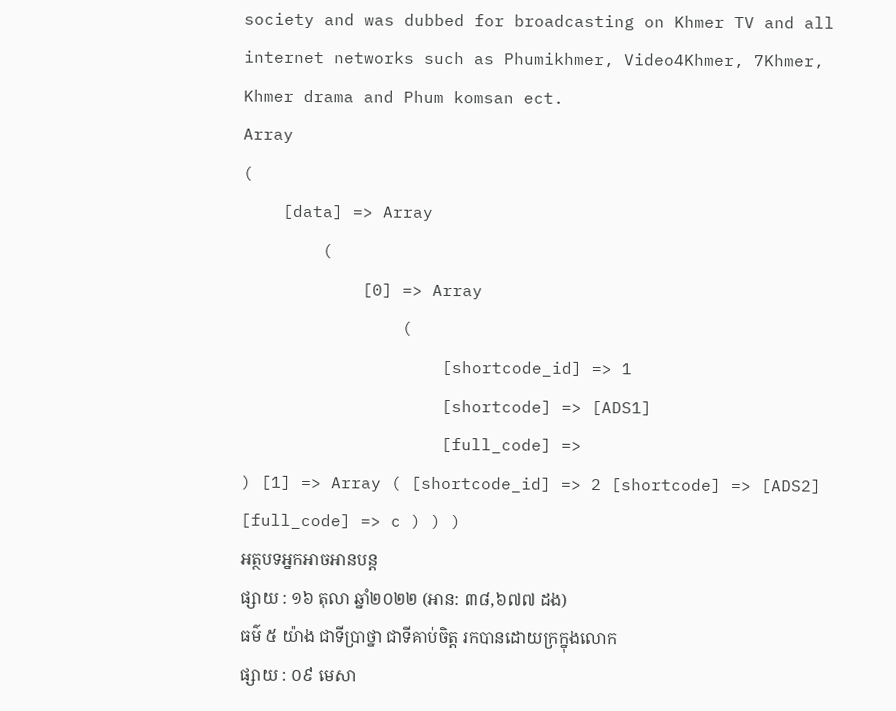society and was dubbed for broadcasting on Khmer TV and all internet networks such as Phumikhmer, Video4Khmer, 7Khmer, Khmer drama and Phum komsan ect.
Array
(
    [data] => Array
        (
            [0] => Array
                (
                    [shortcode_id] => 1
                    [shortcode] => [ADS1]
                    [full_code] =>
) [1] => Array ( [shortcode_id] => 2 [shortcode] => [ADS2] [full_code] => c ) ) )
អត្ថបទអ្នកអាចអានបន្ត
ផ្សាយ : ១៦ តុលា ឆ្នាំ២០២២ (អាន: ៣៨,៦៧៧ ដង)
ធម៌ ៥ យ៉ាង ជាទីប្រាថ្នា ជាទីគាប់ចិត្ត រកបានដោយក្រក្នុងលោក
ផ្សាយ : ០៩ មេសា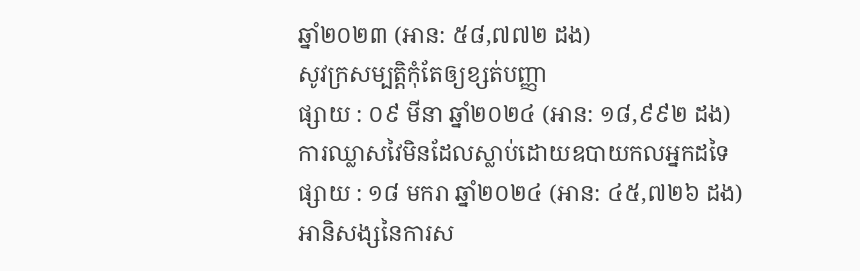ឆ្នាំ២០២៣ (អាន: ៥៨,៧៧២ ដង)
សូវក្រសម្បត្តិកុំតែឲ្យខ្សត់បញ្ញា
ផ្សាយ : ០៩ មីនា ឆ្នាំ២០២៤ (អាន: ១៨,៩៩២ ដង)
ការឈ្លាសវៃមិនដែលស្លាប់ដោយឧបាយកលអ្នកដទៃ
ផ្សាយ : ១៨ មករា ឆ្នាំ២០២៤ (អាន: ៤៥,៧២៦ ដង)
អានិសង្សនៃការស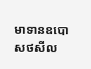មាទានឧបោសថសីល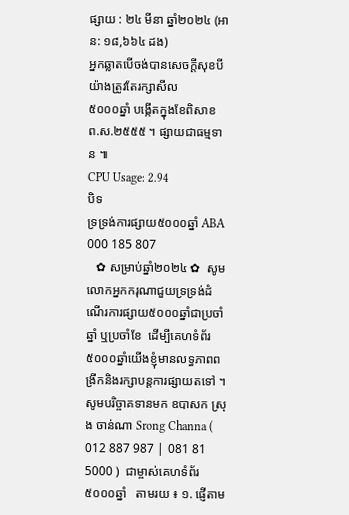ផ្សាយ : ២៤ មីនា ឆ្នាំ២០២៤ (អាន: ១៨,៦៦៤ ដង)
អ្នកឆ្លាតបើចង់បានសេចក្ដីសុខបីយ៉ាងត្រូវតែរក្សាសីល
៥០០០ឆ្នាំ បង្កើតក្នុងខែពិសាខ ព.ស.២៥៥៥ ។ ផ្សាយជាធម្មទាន ៕
CPU Usage: 2.94
បិទ
ទ្រទ្រង់ការផ្សាយ៥០០០ឆ្នាំ ABA 000 185 807
   ✿ សម្រាប់ឆ្នាំ២០២៤ ✿  សូមលោកអ្នកករុណាជួយទ្រទ្រង់ដំណើរការផ្សាយ៥០០០ឆ្នាំជាប្រចាំឆ្នាំ ឬប្រចាំខែ  ដើម្បីគេហទំព័រ៥០០០ឆ្នាំយើងខ្ញុំមានលទ្ធភាពពង្រីកនិងរក្សាបន្តការផ្សាយតទៅ ។  សូមបរិច្ចាគទានមក ឧបាសក ស្រុង ចាន់ណា Srong Channa ( 012 887 987 | 081 81 5000 )  ជាម្ចាស់គេហទំព័រ៥០០០ឆ្នាំ   តាមរយ ៖ ១. ផ្ញើតាម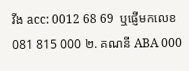វីង acc: 0012 68 69  ឬផ្ញើមកលេខ 081 815 000 ២. គណនី ABA 000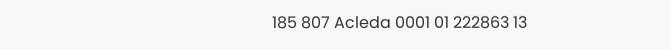185 807 Acleda 0001 01 222863 13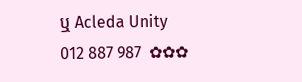ឬ Acleda Unity 012 887 987  ✿✿✿